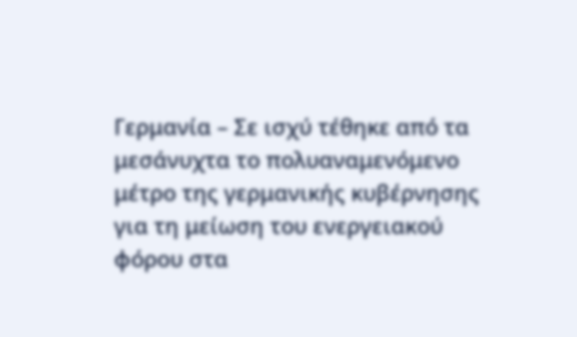Γερμανία – Σε ισχύ τέθηκε από τα μεσάνυχτα το πολυαναμενόμενο μέτρο της γερμανικής κυβέρνησης για τη μείωση του ενεργειακού φόρου στα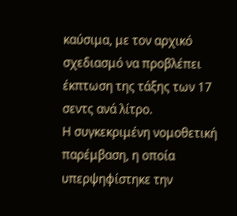καύσιμα, με τον αρχικό σχεδιασμό να προβλέπει έκπτωση της τάξης των 17 σεντς ανά λίτρο.
Η συγκεκριμένη νομοθετική παρέμβαση, η οποία υπερψηφίστηκε την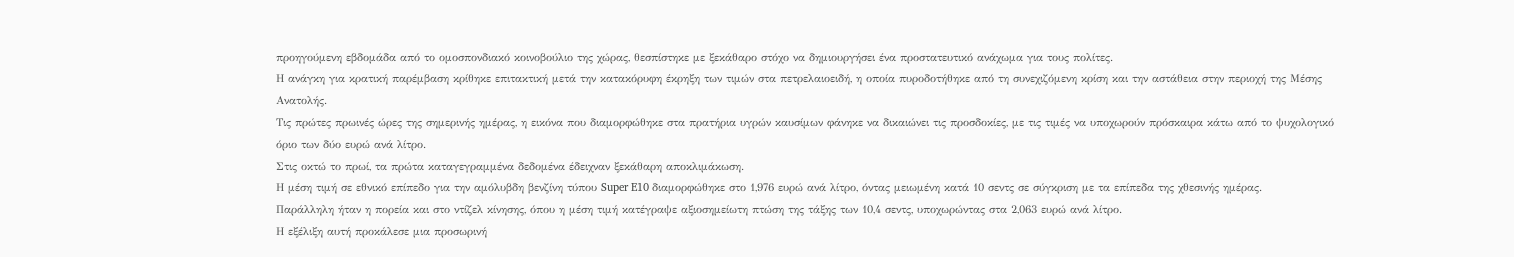προηγούμενη εβδομάδα από το ομοσπονδιακό κοινοβούλιο της χώρας, θεσπίστηκε με ξεκάθαρο στόχο να δημιουργήσει ένα προστατευτικό ανάχωμα για τους πολίτες.
Η ανάγκη για κρατική παρέμβαση κρίθηκε επιτακτική μετά την κατακόρυφη έκρηξη των τιμών στα πετρελαιοειδή, η οποία πυροδοτήθηκε από τη συνεχιζόμενη κρίση και την αστάθεια στην περιοχή της Μέσης Ανατολής.
Τις πρώτες πρωινές ώρες της σημερινής ημέρας, η εικόνα που διαμορφώθηκε στα πρατήρια υγρών καυσίμων φάνηκε να δικαιώνει τις προσδοκίες, με τις τιμές να υποχωρούν πρόσκαιρα κάτω από το ψυχολογικό όριο των δύο ευρώ ανά λίτρο.
Στις οκτώ το πρωί, τα πρώτα καταγεγραμμένα δεδομένα έδειχναν ξεκάθαρη αποκλιμάκωση.
Η μέση τιμή σε εθνικό επίπεδο για την αμόλυβδη βενζίνη τύπου Super E10 διαμορφώθηκε στο 1,976 ευρώ ανά λίτρο, όντας μειωμένη κατά 10 σεντς σε σύγκριση με τα επίπεδα της χθεσινής ημέρας.
Παράλληλη ήταν η πορεία και στο ντίζελ κίνησης, όπου η μέση τιμή κατέγραψε αξιοσημείωτη πτώση της τάξης των 10,4 σεντς, υποχωρώντας στα 2,063 ευρώ ανά λίτρο.
Η εξέλιξη αυτή προκάλεσε μια προσωρινή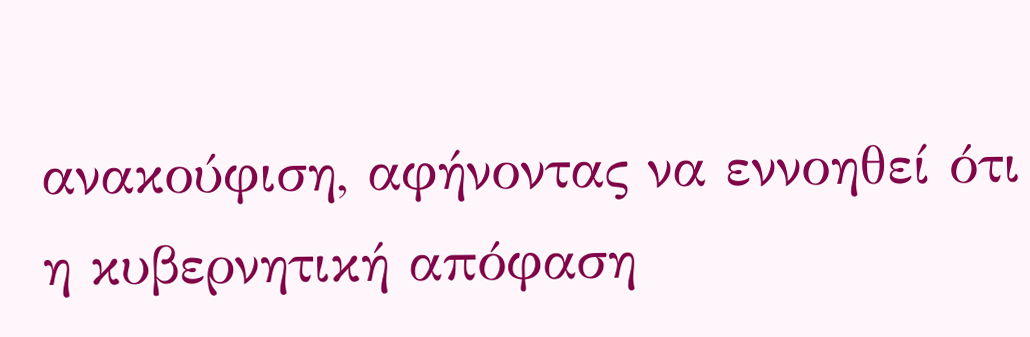ανακούφιση, αφήνοντας να εννοηθεί ότι η κυβερνητική απόφαση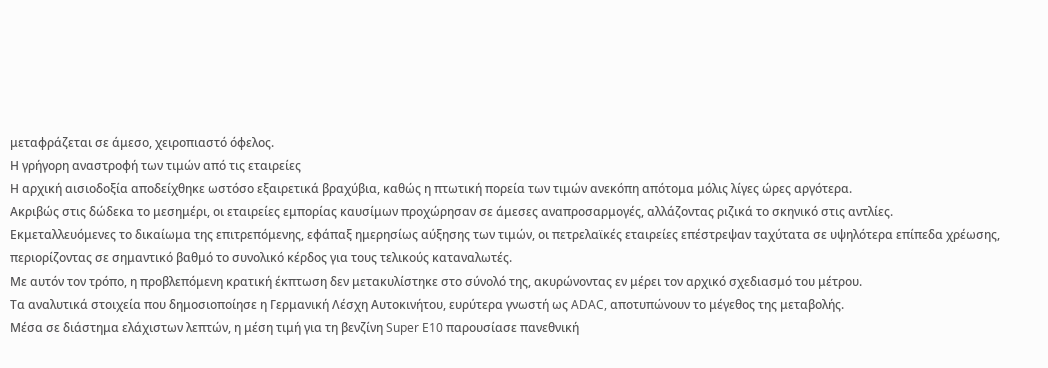μεταφράζεται σε άμεσο, χειροπιαστό όφελος.
Η γρήγορη αναστροφή των τιμών από τις εταιρείες
Η αρχική αισιοδοξία αποδείχθηκε ωστόσο εξαιρετικά βραχύβια, καθώς η πτωτική πορεία των τιμών ανεκόπη απότομα μόλις λίγες ώρες αργότερα.
Ακριβώς στις δώδεκα το μεσημέρι, οι εταιρείες εμπορίας καυσίμων προχώρησαν σε άμεσες αναπροσαρμογές, αλλάζοντας ριζικά το σκηνικό στις αντλίες.
Εκμεταλλευόμενες το δικαίωμα της επιτρεπόμενης, εφάπαξ ημερησίως αύξησης των τιμών, οι πετρελαϊκές εταιρείες επέστρεψαν ταχύτατα σε υψηλότερα επίπεδα χρέωσης, περιορίζοντας σε σημαντικό βαθμό το συνολικό κέρδος για τους τελικούς καταναλωτές.
Με αυτόν τον τρόπο, η προβλεπόμενη κρατική έκπτωση δεν μετακυλίστηκε στο σύνολό της, ακυρώνοντας εν μέρει τον αρχικό σχεδιασμό του μέτρου.
Τα αναλυτικά στοιχεία που δημοσιοποίησε η Γερμανική Λέσχη Αυτοκινήτου, ευρύτερα γνωστή ως ADAC, αποτυπώνουν το μέγεθος της μεταβολής.
Μέσα σε διάστημα ελάχιστων λεπτών, η μέση τιμή για τη βενζίνη Super E10 παρουσίασε πανεθνική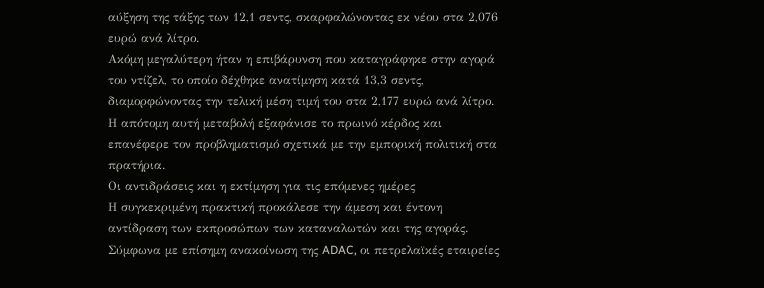αύξηση της τάξης των 12,1 σεντς, σκαρφαλώνοντας εκ νέου στα 2,076 ευρώ ανά λίτρο.
Ακόμη μεγαλύτερη ήταν η επιβάρυνση που καταγράφηκε στην αγορά του ντίζελ, το οποίο δέχθηκε ανατίμηση κατά 13,3 σεντς, διαμορφώνοντας την τελική μέση τιμή του στα 2,177 ευρώ ανά λίτρο.
Η απότομη αυτή μεταβολή εξαφάνισε το πρωινό κέρδος και επανέφερε τον προβληματισμό σχετικά με την εμπορική πολιτική στα πρατήρια.
Οι αντιδράσεις και η εκτίμηση για τις επόμενες ημέρες
Η συγκεκριμένη πρακτική προκάλεσε την άμεση και έντονη αντίδραση των εκπροσώπων των καταναλωτών και της αγοράς.
Σύμφωνα με επίσημη ανακοίνωση της ADAC, οι πετρελαϊκές εταιρείες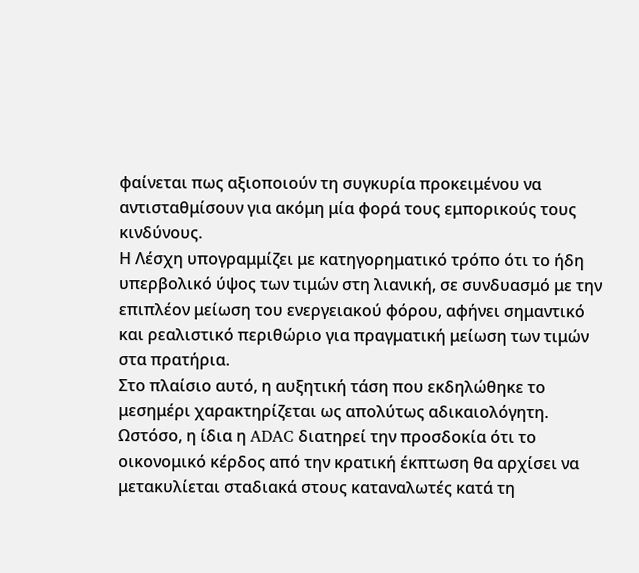φαίνεται πως αξιοποιούν τη συγκυρία προκειμένου να αντισταθμίσουν για ακόμη μία φορά τους εμπορικούς τους κινδύνους.
Η Λέσχη υπογραμμίζει με κατηγορηματικό τρόπο ότι το ήδη υπερβολικό ύψος των τιμών στη λιανική, σε συνδυασμό με την επιπλέον μείωση του ενεργειακού φόρου, αφήνει σημαντικό και ρεαλιστικό περιθώριο για πραγματική μείωση των τιμών στα πρατήρια.
Στο πλαίσιο αυτό, η αυξητική τάση που εκδηλώθηκε το μεσημέρι χαρακτηρίζεται ως απολύτως αδικαιολόγητη.
Ωστόσο, η ίδια η ADAC διατηρεί την προσδοκία ότι το οικονομικό κέρδος από την κρατική έκπτωση θα αρχίσει να μετακυλίεται σταδιακά στους καταναλωτές κατά τη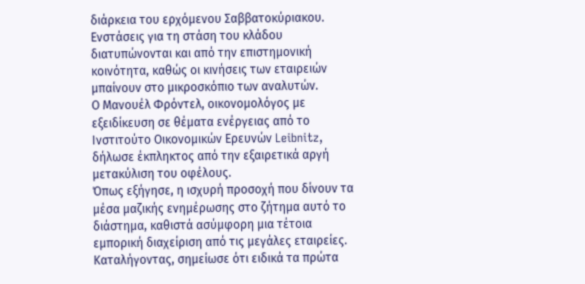διάρκεια του ερχόμενου Σαββατοκύριακου.
Ενστάσεις για τη στάση του κλάδου διατυπώνονται και από την επιστημονική κοινότητα, καθώς οι κινήσεις των εταιρειών μπαίνουν στο μικροσκόπιο των αναλυτών.
Ο Μανουέλ Φρόντελ, οικονομολόγος με εξειδίκευση σε θέματα ενέργειας από το Ινστιτούτο Οικονομικών Ερευνών Leibnitz, δήλωσε έκπληκτος από την εξαιρετικά αργή μετακύλιση του οφέλους.
Όπως εξήγησε, η ισχυρή προσοχή που δίνουν τα μέσα μαζικής ενημέρωσης στο ζήτημα αυτό το διάστημα, καθιστά ασύμφορη μια τέτοια εμπορική διαχείριση από τις μεγάλες εταιρείες.
Καταλήγοντας, σημείωσε ότι ειδικά τα πρώτα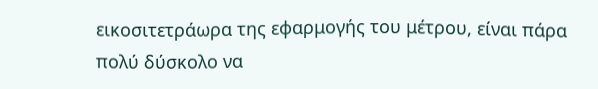εικοσιτετράωρα της εφαρμογής του μέτρου, είναι πάρα πολύ δύσκολο να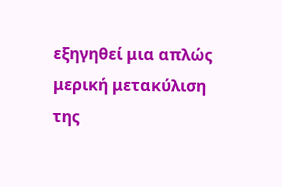εξηγηθεί μια απλώς μερική μετακύλιση της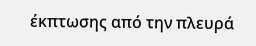έκπτωσης από την πλευρά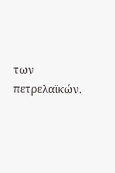των πετρελαϊκών.